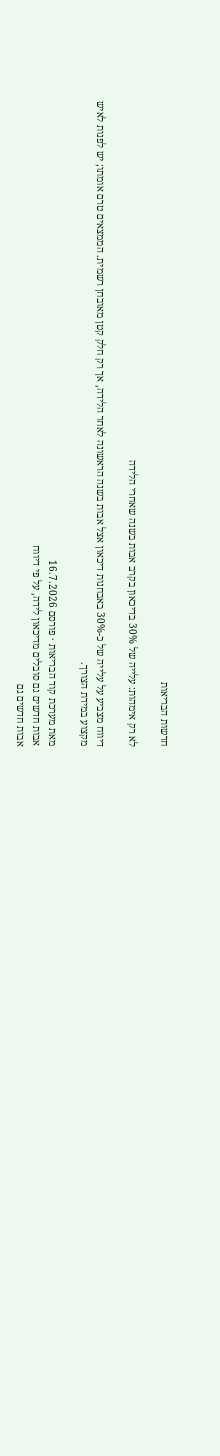חדשות הבריאות

לא רק אימהות: עלייה של 30% בדיכאון בקרב אבות בשנה שאחרי הלידה

דיווח מצביע על עלייה של כ-30% באבחנות דיכאון אצל אבות בשנה הראשונה לאחר הלידה, אך רק חלק קטן מאובחן רשמית. הממצאים טרם אומתו; יש לפנות לאיש מקצוע במידת הצורך.

מאת מערכת קוד הבריאות · פורסם 16.7.2026
אבות חדשים גם סובלים מדיכאון לידה, על פי דיווח
אבות חדשים גם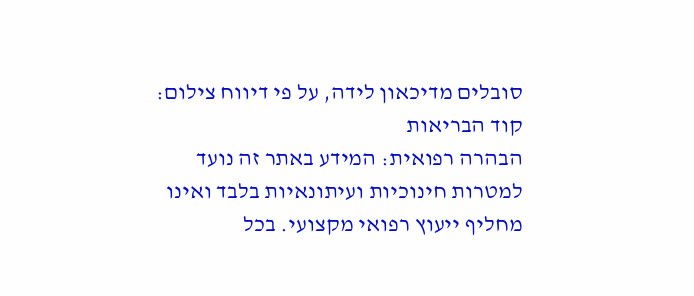סובלים מדיכאון לידה, על פי דיווח צילום: קוד הבריאות
הבהרה רפואית: המידע באתר זה נועד למטרות חינוכיות ועיתונאיות בלבד ואינו מחליף ייעוץ רפואי מקצועי. בכל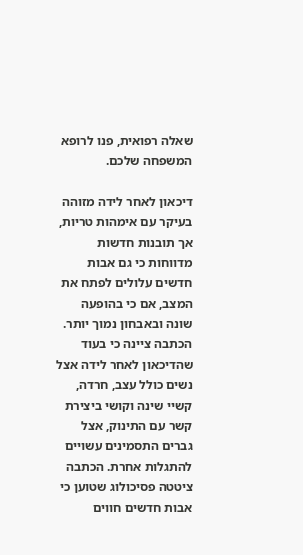שאלה רפואית, פנו לרופא המשפחה שלכם.

דיכאון לאחר לידה מזוהה בעיקר עם אימהות טריות, אך תובנות חדשות מדווחות כי גם אבות חדשים עלולים לפתח את המצב, אם כי בהופעה שונה ובאבחון נמוך יותר. הכתבה ציינה כי בעוד שהדיכאון לאחר לידה אצל נשים כולל עצב, חרדה, קשיי שינה וקושי ביצירת קשר עם התינוק, אצל גברים התסמינים עשויים להתגלות אחרת. הכתבה ציטטה פסיכולוג שטוען כי אבות חדשים חווים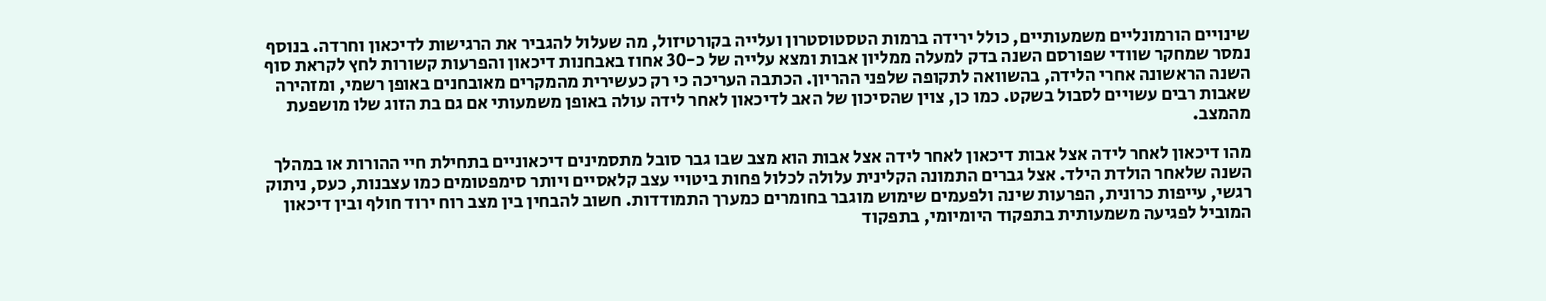שינויים הורמונליים משמעותיים, כולל ירידה ברמות הטסטוסטרון ועלייה בקורטיזול, מה שעלול להגביר את הרגישות לדיכאון וחרדה. בנוסף נמסר שמחקר שוודי שפורסם השנה בדק למעלה ממליון אבות ומצא עלייה של כ-30 אחוז באבחנות דיכאון והפרעות קשורות לחץ לקראת סוף השנה הראשונה אחרי הלידה, בהשוואה לתקופה שלפני ההריון. הכתבה העריכה כי רק כעשירית מהמקרים מאובחנים באופן רשמי, ומזהירה שאבות רבים עשויים לסבול בשקט. כמו כן, צוין שהסיכון של האב לדיכאון לאחר לידה עולה באופן משמעותי אם גם בת הזוג שלו מושפעת מהמצב.

מהו דיכאון לאחר לידה אצל אבות דיכאון לאחר לידה אצל אבות הוא מצב שבו גבר סובל מתסמינים דיכאוניים בתחילת חיי ההורות או במהלך השנה שלאחר הולדת הילד. אצל גברים התמונה הקלינית עלולה לכלול פחות ביטויי עצב קלאסיים ויותר סימפטומים כמו עצבנות, כעס, ניתוק רגשי, עייפות כרונית, הפרעות שינה ולפעמים שימוש מוגבר בחומרים כמערך התמודדות. חשוב להבחין בין מצב רוח ירוד חולף ובין דיכאון המוביל לפגיעה משמעותית בתפקוד היומיומי, בתפקוד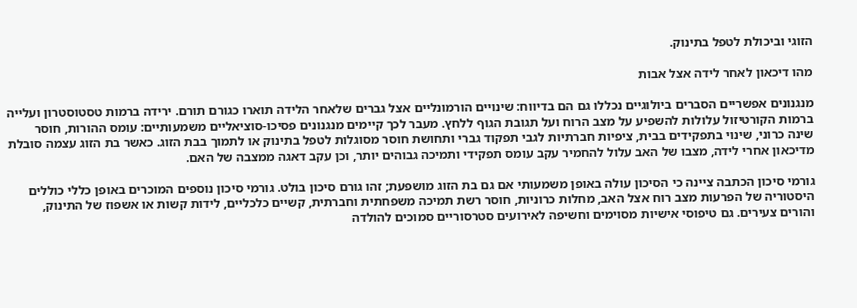הזוגי וביכולת לטפל בתינוק.

מהו דיכאון לאחר לידה אצל אבות

מנגנונים אפשריים הסברים ביולוגיים נכללו גם הם בדיווח: שינויים הורמונליים אצל גברים שלאחר הלידה תוארו כגורם תורם. ירידה ברמות טסטוסטרון ועלייה ברמות הקורטיזול עלולות להשפיע על מצב הרוח ועל תגובת הגוף ללחץ. מעבר לכך קיימים מנגנונים פסיכו-סוציאליים משמעותיים: עומס ההורות, חוסר שינה כרוני, שינוי בתפקידים בבית, ציפיות חברתיות לגבי תפקוד גברי ותחושת חוסר מסוגלות לטפל בתינוק או לתמוך בבת הזוג. כאשר בת הזוג עצמה סובלת מדיכאון אחרי לידה, מצבו של האב עלול להחמיר עקב עומס תפקידי ותמיכה גבוהים יותר, וכן עקב דאגה ממצבה של האם.

גורמי סיכון הכתבה ציינה כי הסיכון עולה באופן משמעותי אם גם בת הזוג מושפעת; זהו גורם סיכון בולט. גורמי סיכון נוספים המוכרים באופן כללי כוללים היסטוריה של הפרעות מצב רוח אצל האב, מחלות כרוניות, חוסר רשת תמיכה משפחתית וחברתית, קשיים כלכליים, לידות קשות או אשפוז של התינוק, והורים צעירים. גם טיפוסי אישיות מסוימים וחשיפה לאירועים סטרסוריים סמוכים להולדה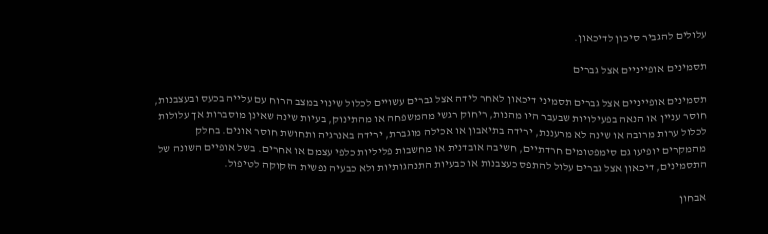עלולים להגביר סיכון לדיכאון.

תסמינים אופייניים אצל גברים

תסמינים אופייניים אצל גברים תסמיני דיכאון לאחר לידה אצל גברים עשויים לכלול שינוי במצב הרוח עם עלייה בכעס ובעצבנות, חוסר עניין או הנאה בפעילויות שבעבר היו מהנות, ריחוק רגשי מהמשפחה או מהתינוק, בעיות שינה שאינן מוסברות אך עלולות לכלול ערות מרובה או שינה לא מרעננת, ירידה בתיאבון או אכילה מוגברת, ירידה באנרגיה ותחושת חוסר אונים. בחלק מהמקרים יופיעו גם סימפטומים חרדתיים, חשיבה אובדנית או מחשבות פליליות כלפי עצמם או אחרים. בשל אופיים השונה של התסמינים, דיכאון אצל גברים עלול להתפס כעצבנות או כבעיות התנהגותיות ולא כבעיה נפשית הזקוקה לטיפול.

אבחון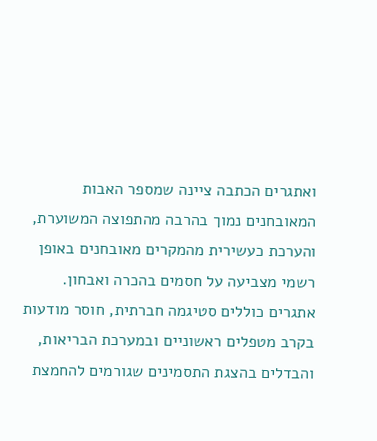ואתגרים הכתבה ציינה שמספר האבות המאובחנים נמוך בהרבה מהתפוצה המשוערת, והערכת כעשירית מהמקרים מאובחנים באופן רשמי מצביעה על חסמים בהכרה ואבחון. אתגרים כוללים סטיגמה חברתית, חוסר מודעות בקרב מטפלים ראשוניים ובמערכת הבריאות, והבדלים בהצגת התסמינים שגורמים להחמצת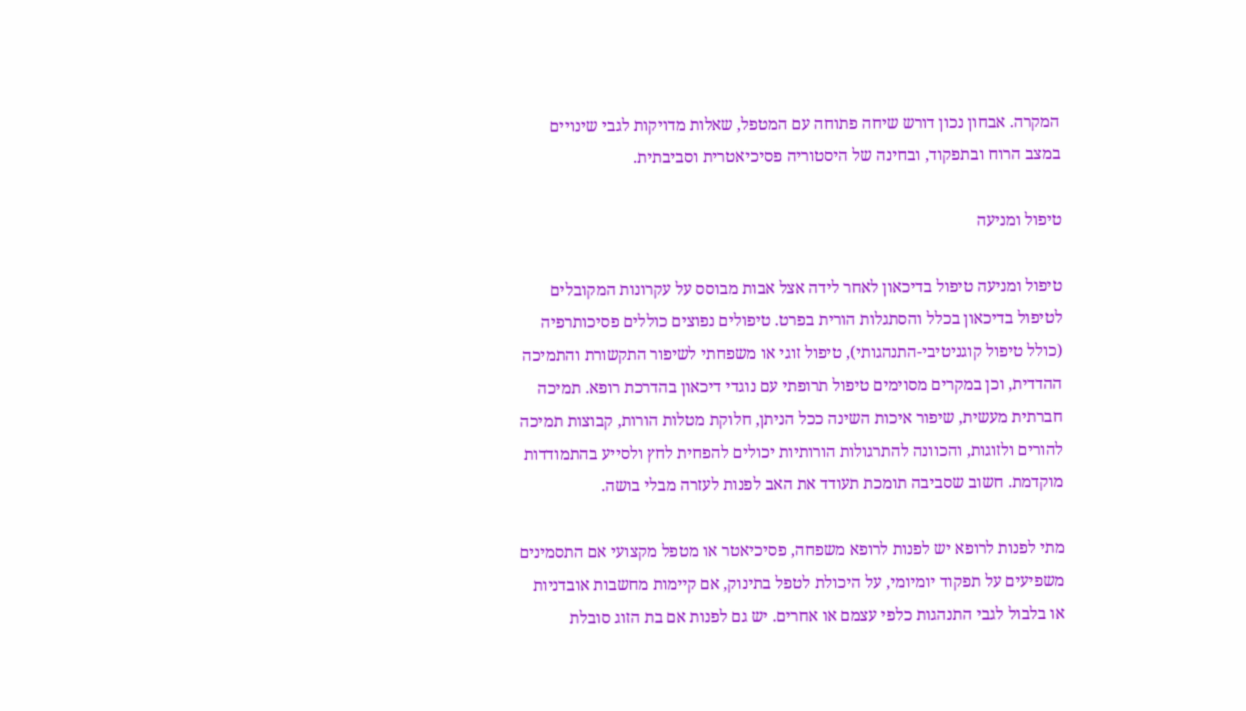המקרה. אבחון נכון דורש שיחה פתוחה עם המטפל, שאלות מדויקות לגבי שינויים במצב הרוח ובתפקוד, ובחינה של היסטוריה פסיכיאטרית וסביבתית.

טיפול ומניעה

טיפול ומניעה טיפול בדיכאון לאחר לידה אצל אבות מבוסס על עקרונות המקובלים לטיפול בדיכאון בכלל והסתגלות הורית בפרט. טיפולים נפוצים כוללים פסיכותרפיה (כולל טיפול קוגניטיבי-התנהגותי), טיפול זוגי או משפחתי לשיפור התקשורת והתמיכה ההדדית, וכן במקרים מסוימים טיפול תרופתי עם נוגדי דיכאון בהדרכת רופא. תמיכה חברתית מעשית, שיפור איכות השינה ככל הניתן, חלוקת מטלות הורות, קבוצות תמיכה להורים ולזוגות, והכוונה להתרגולות הורותיות יכולים להפחית לחץ ולסייע בהתמודדות מוקדמת. חשוב שסביבה תומכת תעודד את האב לפנות לעזרה מבלי בושה.

מתי לפנות לרופא יש לפנות לרופא משפחה, פסיכיאטר או מטפל מקצועי אם התסמינים משפיעים על תפקוד יומיומי, על היכולת לטפל בתינוק, אם קיימות מחשבות אובדניות או בלבול לגבי התנהגות כלפי עצמם או אחרים. יש גם לפנות אם בת הזוג סובלת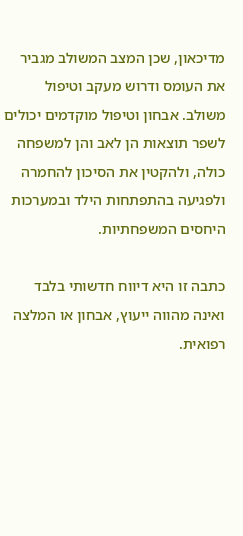מדיכאון, שכן המצב המשולב מגביר את העומס ודרוש מעקב וטיפול משולב. אבחון וטיפול מוקדמים יכולים לשפר תוצאות הן לאב והן למשפחה כולה, ולהקטין את הסיכון להחמרה ולפגיעה בהתפתחות הילד ובמערכות היחסים המשפחתיות.

כתבה זו היא דיווח חדשותי בלבד ואינה מהווה ייעוץ, אבחון או המלצה רפואית.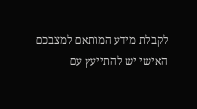לקבלת מידע המותאם למצבכם האישי יש להתייעץ עם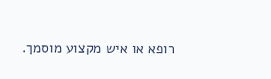רופא או איש מקצוע מוסמך.